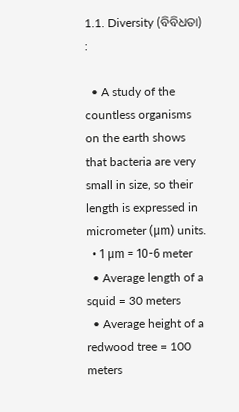1.1. Diversity (ବିବିଧତା) :

  • A study of the countless organisms on the earth shows that bacteria are very small in size, so their length is expressed in micrometer (μm) units.
  • 1 μm = 10-6 meter
  • Average length of a squid = 30 meters
  • Average height of a redwood tree = 100 meters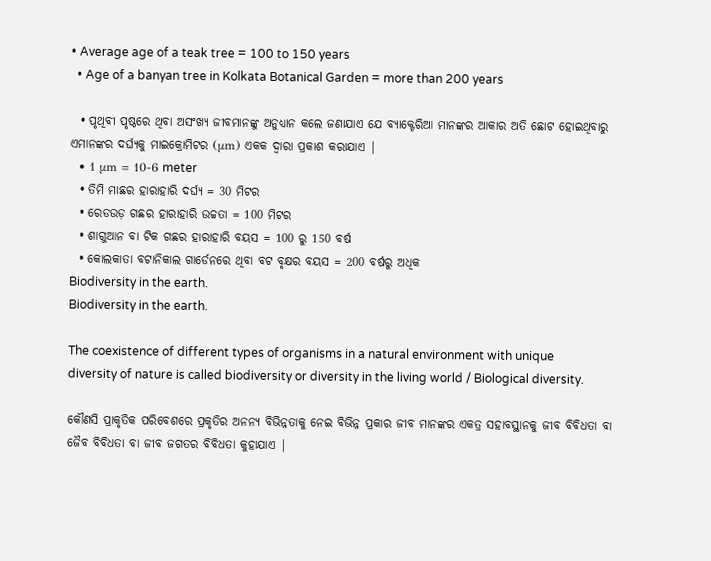• Average age of a teak tree = 100 to 150 years
  • Age of a banyan tree in Kolkata Botanical Garden = more than 200 years

  • ପୃଥିବୀ ପୃଷ୍ଠରେ ଥିବା ଅସଂଖ୍ୟ ଜୀବମାନଙ୍କୁ ଅନୁଧ୍ୟାନ କଲେ ଜଣାଯାଏ ଯେ ବ୍ୟାକ୍ଟେରିଆ ମାନଙ୍କର ଆକାର ଅତି ଛୋଟ ହୋଇଥିବାରୁ ଏମାନଙ୍କର ଦର୍ଘ୍ୟକୁ ମାଇକ୍ରୋମିଟର (μm) ଏକକ ଦ୍ୱାରା ପ୍ରକାଶ କରାଯାଏ |
  • 1 μm = 10-6 meter
  • ତିମି ମାଛର ହାରାହାରି ଦର୍ଘ୍ୟ = 30 ମିଟର
  • ରେଡଉଡ଼ ଗଛର ହାରାହାରି ଉଚ୍ଚତା = 100 ମିଟର
  • ଶାଗୁଆନ ବା ଟିକ ଗଛର ହାରାହାରି ବୟସ = 100 ରୁ 150 ବର୍ଷ
  • କୋଲକାତା ବଟାନିକାଲ ଗାର୍ଡେନରେ ଥିବା ବଟ ବୃକ୍ଷର ବୟସ = 200 ବର୍ଷରୁ ଅଧିକ
Biodiversity in the earth.
Biodiversity in the earth.

The coexistence of different types of organisms in a natural environment with unique diversity of nature is called biodiversity or diversity in the living world / Biological diversity.

କୌଣସି ପ୍ରାକୃତିକ ପରିବେଶରେ ପ୍ରକୃତିର ଅନନ୍ୟ ବିଭିନ୍ନତାକୁ ନେଇ ବିଭିନ୍ନ ପ୍ରକାର ଜୀବ ମାନଙ୍କର ଏକତ୍ର ସହାବସ୍ଥାନକୁ ଜୀବ ବିବିଧତା ବା ଜୈବ ବିବିଧତା ବା ଜୀବ ଜଗତର ବିବିଧତା କୁହାଯାଏ |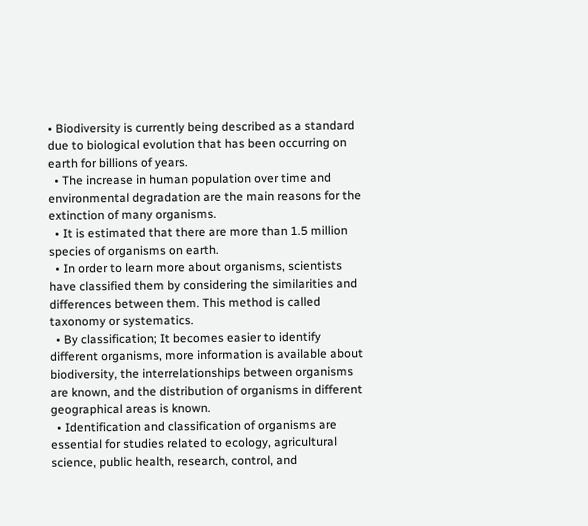• Biodiversity is currently being described as a standard due to biological evolution that has been occurring on earth for billions of years.
  • The increase in human population over time and environmental degradation are the main reasons for the extinction of many organisms.
  • It is estimated that there are more than 1.5 million species of organisms on earth.
  • In order to learn more about organisms, scientists have classified them by considering the similarities and differences between them. This method is called taxonomy or systematics.
  • By classification; It becomes easier to identify different organisms, more information is available about biodiversity, the interrelationships between organisms are known, and the distribution of organisms in different geographical areas is known.
  • Identification and classification of organisms are essential for studies related to ecology, agricultural science, public health, research, control, and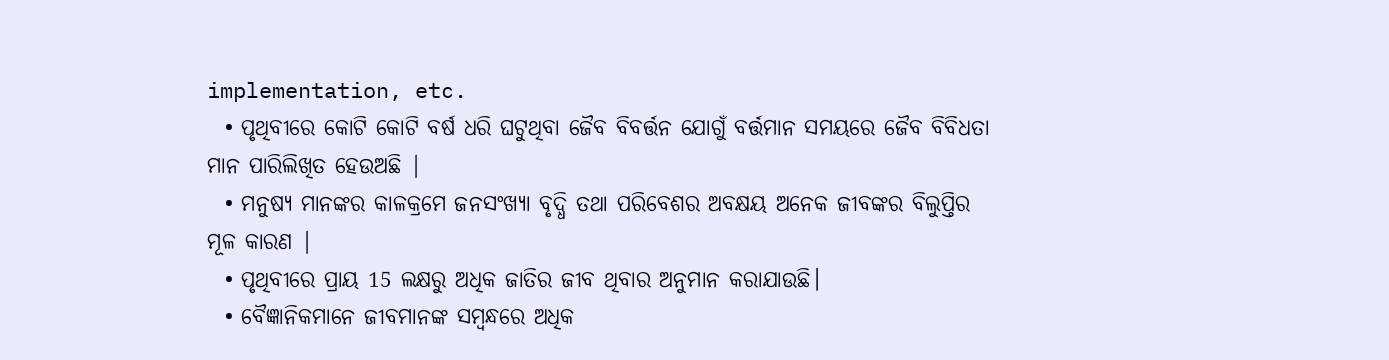implementation, etc.
  • ପୃଥିବୀରେ କୋଟି କୋଟି ବର୍ଷ ଧରି ଘଟୁଥିବା ଜୈବ ବିବର୍ତ୍ତନ ଯୋଗୁଁ ବର୍ତ୍ତମାନ ସମୟରେ ଜୈବ ବିବିଧତା ମାନ ପାରିଲିଖିତ ହେଉଅଛି |
  • ମନୁଷ୍ୟ ମାନଙ୍କର କାଳକ୍ରମେ ଜନସଂଖ୍ୟା ବୃଦ୍ଧି ତଥା ପରିବେଶର ଅବକ୍ଷୟ ଅନେକ ଜୀବଙ୍କର ବିଲୁପ୍ତିର ମୂଳ କାରଣ |
  • ପୃଥିବୀରେ ପ୍ରାୟ 15 ଲକ୍ଷରୁ ଅଧିକ ଜାତିର ଜୀବ ଥିବାର ଅନୁମାନ କରାଯାଉଛି।
  • ବୈଜ୍ଞାନିକମାନେ ଜୀବମାନଙ୍କ ସମ୍ବନ୍ଧରେ ଅଧିକ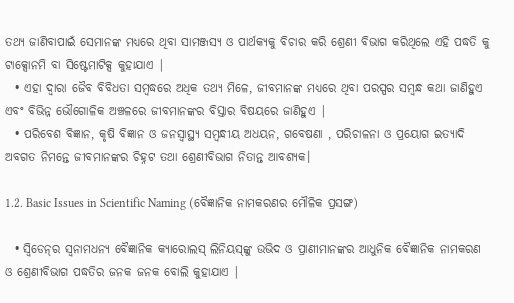ତଥ୍ୟ ଜାଣିବାପାଇଁ ସେମାନଙ୍କ ମଧ୍ୟରେ ଥିବା ସାମଞ୍ଜସ୍ୟ ଓ ପାର୍ଥକ୍ୟକୁ ବିଚାର କରି ଶ୍ରେଣୀ ବିଭାଗ କରିଥିଲେ ଏହି ପଦ୍ଧତି କୁ ଟାକ୍ସୋନମି ବା ସିଷ୍ଟେମାଟିକ୍ସ କୁହାଯାଏ |
  • ଏହା ଦ୍ୱାରା ଜୈବ ବିବିଧତା ସମ୍ବଦ୍ଧରେ ଅଧିକ ତଥ୍ୟ ମିଳେ, ଜୀବମାନଙ୍କ ମଧ୍ଯରେ ଥିବା ପରସ୍ପର ସମ୍ବନ୍ଧ କଥା ଜାଣିହୁଏ ଏବଂ ବିଭିନ୍ନ ଭୌଗୋଳିକ ଅଞ୍ଚଳରେ ଜୀବମାନଙ୍କର ବିସ୍ତାର ବିଷୟରେ ଜାଣିହୁଏ |
  • ପରିବେଶ ବିଜ୍ଞାନ, କୃଷି ବିଜ୍ଞାନ ଓ ଜନସ୍ବାସ୍ଥ୍ୟ ସମ୍ବନ୍ଧୀୟ ଅଧୟନ, ଗବେଷଣା , ପରିଚାଳନା ଓ ପ୍ରୟୋଗ ଇତ୍ୟାଦି ଅବଗତ ନିମନ୍ତେ ଜୀବମାନଙ୍କର ଚିହ୍ନଟ ତଥା ଶ୍ରେଣୀବିଭାଗ ନିତାନ୍ତ ଆବଶ୍ୟକ।

1.2. Basic Issues in Scientific Naming (ବୈଜ୍ଞାନିକ ନାମକରଣର ମୌଳିକ ପ୍ରସଙ୍ଗ)

  • ସ୍ବିଡେନ୍‌ର ସ୍ଵନାମଧନ୍ୟ ବୈଜ୍ଞାନିକ କ୍ୟାରୋଲସ୍‌ ଲିନିୟସ୍‌ଙ୍କୁ ଉଭିଦ ଓ ପ୍ରାଣୀମାନଙ୍କର ଆଧୁନିକ ବୈଜ୍ଞାନିକ ନାମକରଣ ଓ ଶ୍ରେଣୀବିଭାଗ ପଦ୍ଧତିର ଜନକ ଜନକ ବୋଲି କୁହାଯାଏ |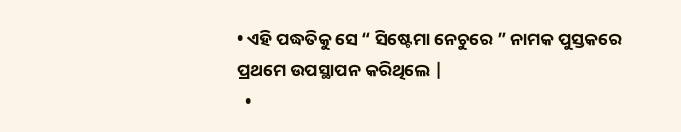• ଏହି ପଦ୍ଧତିକୁ ସେ “ ସିଷ୍ଟେମା ନେଚୁରେ ” ନାମକ ପୁସ୍ତକରେ ପ୍ରଥମେ ଉପସ୍ଥାପନ କରିଥିଲେ |
  •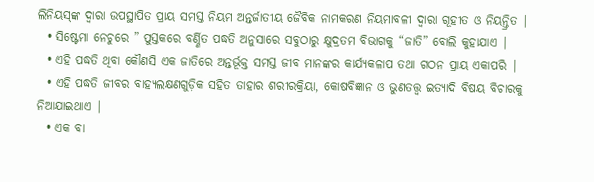ଲିନିୟସ୍‌ଙ୍କ ଦ୍ଵାରା ଉପସ୍ଥାପିତ ପ୍ରାୟ ସମସ୍ତ ନିୟମ ଅନ୍ତର୍ଜାତୀୟ ଜୈବିକ ନାମକରଣ ନିୟମାବଳୀ ଦ୍ଵାରା ଗୂହୀତ ଓ ନିୟନ୍ତ୍ରିତ |
  • ସିଷ୍ଟେମା ନେଚୁରେ ” ପୁସ୍ତକରେ ବର୍ଣ୍ଣିତ ପଦ୍ଧତି ଅନୁସାରେ ସବୁଠାରୁ କ୍ଷୁଦ୍ରତମ ବିଭାଗକୁ “ଜାତି” ବୋଲି କୁହାଯାଏ |
  • ଏହି ପଦ୍ଧତି ଥିବା କୌଣସି ଏକ ଜାତିରେ ଅନ୍ତର୍ଭୂକ୍ତ ସମସ୍ତ ଜୀବ ମାନଙ୍କର କାର୍ଯ୍ୟକଳାପ ତଥା ଗଠନ ପ୍ରାୟ ଏକାପରି |
  • ଏହି ପଦ୍ଧତି ଜୀବର ବାହ୍ୟଲକ୍ଷଣଗୁଡ଼ିକ ସହିତ ତାହାର ଶରୀରକ୍ରିୟା, କୋଷବିଜ୍ଞାନ ଓ ଭୁଣତତ୍ତ୍ଵ ଇତ୍ୟାଦି ବିଷୟ ବିଚାରକୁ ନିଆଯାଇଥାଏ |
  • ଏକ ବା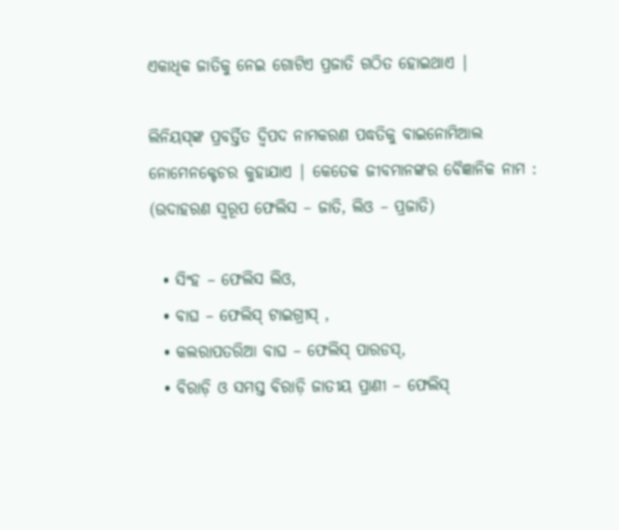ଏକାଧିକ ଜାତିକୁ ନେଇ ଗୋଟିଏ ପ୍ରଜାତି ଗଠିତ ହୋଇଥାଏ |

ଲିନିୟସ୍‌ଙ୍କ ପ୍ରବର୍ତ୍ତିତ ଦ୍ଵିପଦ ନାମକରଣ ପଦ୍ଧତିକୁ ବାଇନୋମିଆଲ ନୋମେନକ୍ଟେଚର କୁହାଯାଏ | କେତେକ ଜୀବମାନଙ୍କର ବୈଜ୍ଞାନିକ ନାମ : (ଉଦାହରଣ ସ୍ୱରୂପ ଫେଲିସ – ଜାତି, ଲିଓ – ପ୍ରଜାତି)

  • ସିଂହ – ଫେଲିସ ଲିଓ,
  • ବାଘ – ଫେଲିସ୍‌ ଟାଇଗ୍ରୀସ୍‌ ,
  • କଲରାପତରିଆ ବାଘ – ଫେଲିସ୍‌ ପାରଡସ୍‌,
  • ବିରାଡ଼ି ଓ ସମସ୍ତ ବିରାଡ଼ି ଜାତୀୟ ପ୍ରାଣୀ – ଫେଲିସ୍‌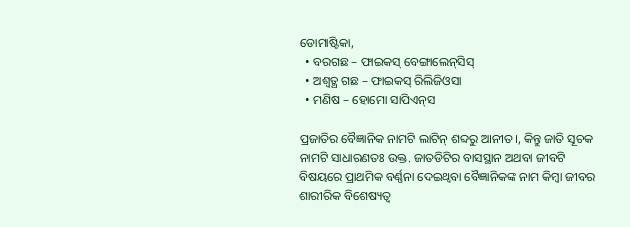ଡୋମାଷ୍ଟିକା,
  • ବରଗଛ – ଫାଇକସ୍‌ ବେଙ୍ଗାଲେନ୍‌ସିସ୍‌
  • ଅଶ୍ବତ୍ଥ ଗଛ – ଫାଇକସ୍‌ ରିଲିଜିଓସା
  • ମଣିଷ – ହୋମୋ ସାପିଏନ୍‌ସ

ପ୍ରଜାତିର ବୈଜ୍ଞାନିକ ନାମଟି ଲାଟିନ୍‌ ଶବ୍ଦରୁ ଆନୀତ।, କିନ୍ତୁ ଜାତି ସୂଚକ ନାମଟି ସାଧାରଣତଃ ଉକ୍ତ. ଜାତଡିଟିର ବାସସ୍ଥାନ ଅଥବା ଜୀବଟି ବିଷୟରେ ପ୍ରାଥମିକ ବର୍ଣ୍ଣନା ଦେଇଥ୍ବବା ବୈଜ୍ଞାନିକଙ୍କ ନାମ କିମ୍ବା ଜୀବର ଶାରୀରିକ ବିଶେଷ୍ୟତ୍ୱ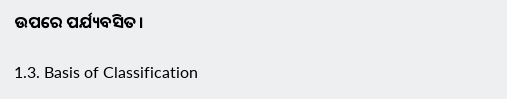ଉପରେ ପର୍ଯ୍ୟବସିତ।

1.3. Basis of Classification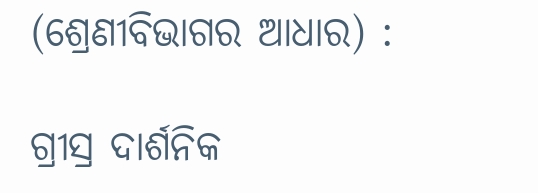(ଶ୍ରେଣୀବିଭାଗର ଆଧାର) :

ଗ୍ରୀସ୍ର ଦାର୍ଶନିକ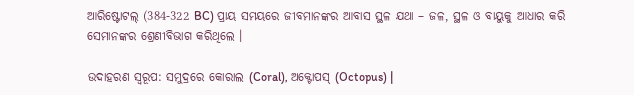ଆରିଷ୍ଟୋଟଲ୍ (384-322 BC) ପ୍ରାୟ ସମୟରେ ଜୀବମାନଙ୍କର ଆବାସ ସ୍ଥଳ ଯଥା – ଜଳ, ସ୍ଥଳ ଓ ବାୟୁକୁ ଆଧାର କରି ସେମାନଙ୍କର ଶ୍ରେଣୀବିଭାଗ କରିଥିଲେ ।

ଉଦାହରଣ ସ୍ୱରୂପ: ସମୁଦ୍ରରେ କୋରାଲ (Coral), ଅକ୍ଟୋପସ୍ (Octopus) |